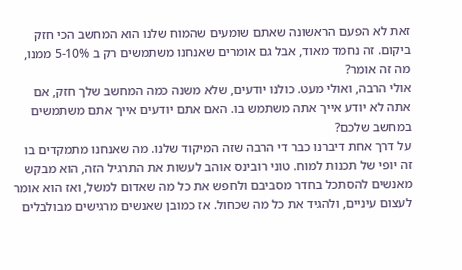זאת לא הפעם הראשונה שאתם שומעים שהמוח שלנו הוא המחשב הכי חזק ביקום. זה נחמד מאוד, אבל גם אומרים שאנחנו משתמשים רק ב 5-10% ממנו, מה זה אומר?
אולי הרבה, ואולי מעט. כולנו יודעים, שלא משנה כמה המחשב שלך חזק, אם אתה לא יודע אייך אתה משתמש בו. האם אתם יודעים אייך אתם משתמשים במחשב שלכם?
על דרך אחת דיברנו כבר די הרבה שזה המיקוד שלנו. מה שאנחנו מתמקדים בו זה יופי של תכנות למוח. טוני רובינס אוהב לעשות את התרגיל הזה, הוא מבקש מאנשים להסתכל בחדר מסביבם ולחפש את כל מה שאדום למשל, ואז הוא אומר לעצום עיניים, ולהגיד את כל מה שכחול. אז כמובן שאנשים מרגישים מבולבלים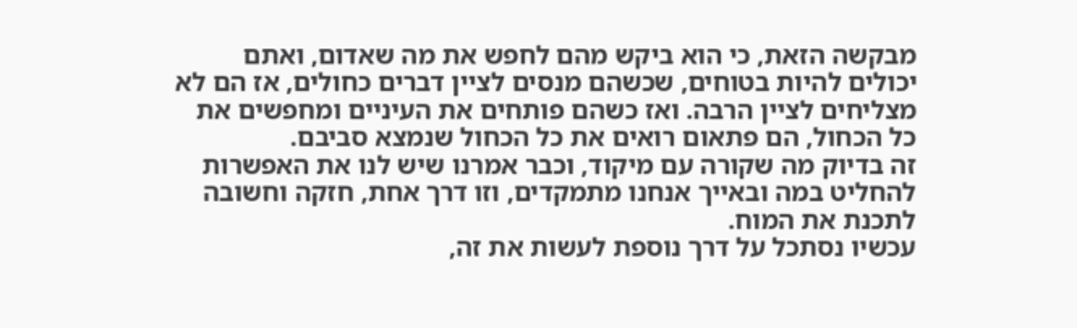מבקשה הזאת, כי הוא ביקש מהם לחפש את מה שאדום, ואתם יכולים להיות בטוחים, שכשהם מנסים לציין דברים כחולים, אז הם לא מצליחים לציין הרבה. ואז כשהם פותחים את העיניים ומחפשים את כל הכחול, הם פתאום רואים את כל הכחול שנמצא סביבם.
זה בדיוק מה שקורה עם מיקוד, וכבר אמרנו שיש לנו את האפשרות להחליט במה ובאייך אנחנו מתמקדים, וזו דרך אחת, חזקה וחשובה לתכנת את המוח.
עכשיו נסתכל על דרך נוספת לעשות את זה,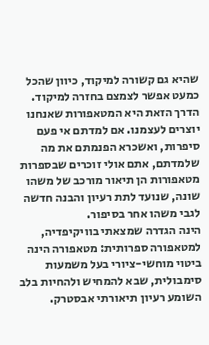שהיא גם קשורה למיקוד, כיוון שהכל כמעט אפשר לצמצם בחזרה למיקוד. הדרך הזאת היא המטאפורות שאנחנו יוצרים לעצמנו. אם למדתם אי פעם סיפרות, ואשכרא הפנמתם את מה שלמדתם, אתם אולי זוכרים שבספרות מטאפורות הן תיאור מורכב של משהו שונה, שנועד לתת רעיון והבנה חדשה לגבי משהו אחר בסיפור.
הינה הגדרה שמצאתי בוויקיפדיה, למטאפורה ספרותית: מטאפורה הינה ביטוי מוחשי-ציורי בעל משמעות סימבולית, שבא להמחיש ולהחיות בלב השומע רעיון תיאורתי אבסטרק.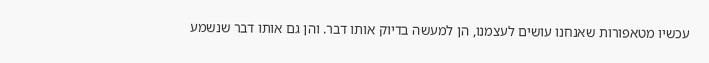עכשיו מטאפורות שאנחנו עושים לעצמנו, הן למעשה בדיוק אותו דבר. והן גם אותו דבר שנשמע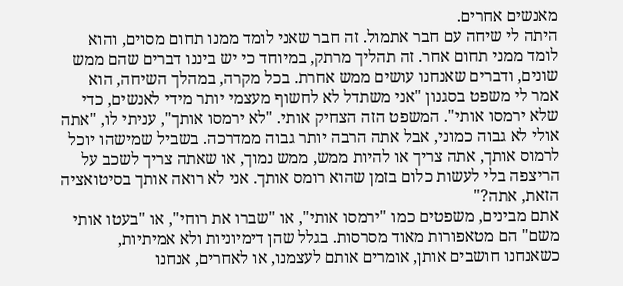מאנשים אחרים.
היתה לי שיחה עם חבר אתמול. זה חבר שאני לומד ממנו תחום מסוים, והוא לומד ממני תחום אחר. זה תהליך מרתק, במיוחד כי יש ביננו דברים שהם ממש שונים, ודברים שאנחנו עושים ממש אחרת. בכל מקרה, במהלך השיחה, הוא אמר לי משפט בסגנון "אני משתדל לא לחשוף מעצמי יותר מידי לאנשים, כדי שלא ירמסו אותי". המשפט הזה הצחיק אותי. "לא ירמסו אותך", עניתי לו, "אתה אולי לא גבוה כמוני, אבל אתה הרבה יותר גבוה ממדרכה. בשביל שמישהו יוכל לרמוס אותך, אתה צריך או להיות ממש, ממש נמוך, או שאתה צריך לשכב על הריצפה בלי לעשות כלום בזמן שהוא רומס אותך. אני לא רואה אותך בסיטואציה הזאת, אתה?"
אתם מבינים, משפטים כמו "ירמסו אותי", או "שברו את רוחי", או "בעטו אותי משם" הם מטאפורות מאוד מסרסות. בגלל שהן דימיוניות ולא אמיתיות, כשאנחנו חושבים אותן, אומרים אותם לעצמנו, או לאחרים, אנחנו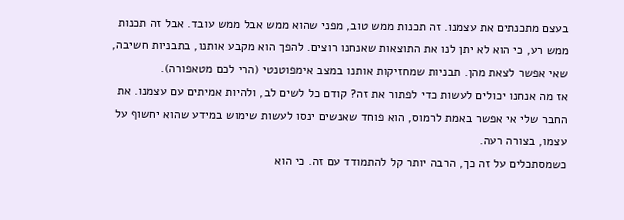בעצם מתכנתים את עצמנו. זה תכנות ממש טוב, מפני שהוא ממש אבל ממש עובד. אבל זה תכנות ממש רע, כי הוא לא יתן לנו את התוצאות שאנחנו רוצים. להפך הוא מקבע אותנו, בתבניות חשיבה, שאי אפשר לצאת מהן. תבניות שמחזיקות אותנו במצב אימפוטנטי (הרי לכם מטאפורה).
אז מה אנחנו יכולים לעשות כדי לפתור את זה? קודם כל לשים לב, ולהיות אמיתים עם עצמנו. את החבר שלי אי אפשר באמת לרמוס, הוא פוחד שאנשים ינסו לעשות שימוש במידע שהוא יחשוף על עצמו, בצורה רעה.
כשמסתכלים על זה כך, הרבה יותר קל להתמודד עם זה. כי הוא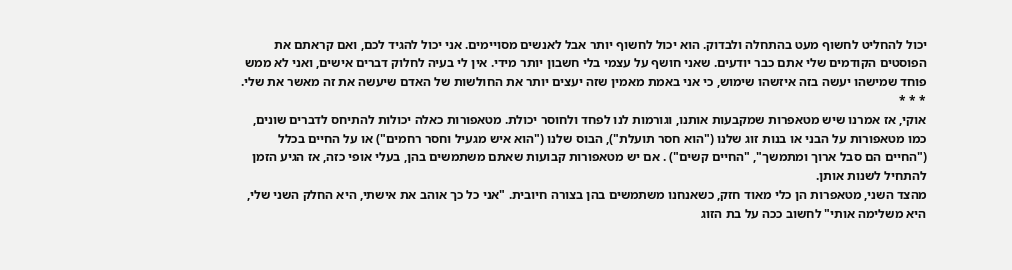יכול להחליט לחשוף מעט בהתחלה ולבדוק. הוא יכול לחשוף יותר אבל לאנשים מסויימים. אני יכול להגיד לכם, ואם קראתם את הפוסטים הקודמים שלי אתם כבר יודעים. שאני חושף על עצמי בלי חשבון יותר מידי. אין לי בעיה לחלוק דברים אישים, ואני לא ממש פוחד שמישהו יעשה בזה איזשהו שימוש, כי אני באמת מאמין שזה יעצים יותר את החולשות של האדם שיעשה את זה מאשר את שלי.
* * *
אוקי, אז אמרנו שיש מטאפרות שמקבעות אותנו, וגורמות לנו לפחד ולחוסר יכולת. מטאפורות כאלה יכולות להתיחס לדברים שונים, כמו מטאפורות על הבני או בנות זוג שלנו ("הוא חסר תועלת"), הבוס שלנו ("הוא איש מגעיל וחסר רחמים") או על החיים בכלל ("החיים הם סבל ארוך ומתמשך", "החיים קשים") . אם יש מטאפורות קבועות שאתם משתמשים בהן, בעלי אופי כזה, אז הגיע הזמן להתחיל לשנות אותן.
מהצד השני, מטאפרות הן כלי מאוד חזק, כשאנחנו משתמשים בהן בצורה חיובית. "אני כל כך אוהב את אישתי, היא החלק השני שלי, היא משלימה אותי" לחשוב ככה על בת הזוג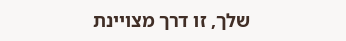שלך, זו דרך מצויינת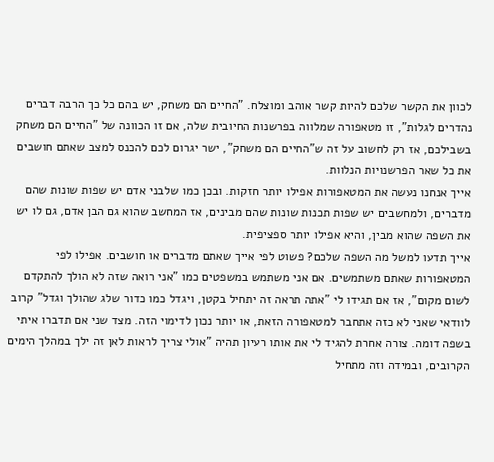לכוון את הקשר שלכם להיות קשר אוהב ומוצלח. "החיים הם משחק, יש בהם כל כך הרבה דברים נהדרים לגלות", זו מטאפורה שמלווה בפרשנות החיובית שלה, אם זו הכוונה של "החיים הם משחק בשבילכם, אז רק לחשוב על זה ש"החיים הם משחק", ישר יגרום לכם להכנס למצב שאתם חושבים את כל שאר הפרשנויות הנלוות.
אייך אנחנו נעשה את המטאפורות אפילו יותר חזקות. ובכן כמו שלבני אדם יש שפות שונות שהם מדברים, ולמחשבים יש שפות תכנות שונות שהם מבינים, אז המחשב שהוא גם הבן אדם, גם לו יש את השפה שהוא מבין, והיא אפילו יותר ספציפית.
אייך תדעו למשל מה השפה שלכם? פשוט לפי אייך שאתם מדברים או חושבים. אפילו לפי המטאפורות שאתם משתמשים. אם אני משתמש במשפטים כמו "אני רואה שזה לא הולך להתקדם לשום מקום", אז אם תגידו לי "אתה תראה זה יתחיל בקטן, ויגדל כמו כדור שלג שהולך וגדל" קרוב לוודאי שאני לא כזה אתחבר למטאפורה הזאת, או יותר נכון לדימוי הזה. מצד שני אם תדברו איתי בשפה דומה. צורה אחרת להגיד לי את אותו רעיון תהיה "אולי צריך לראות לאן זה ילך במהלך הימים הקרובים, ובמידה וזה מתחיל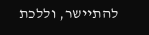להתיישר, וללכת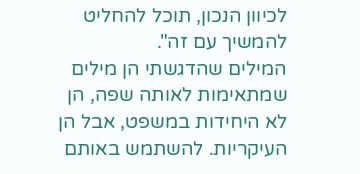לכיוון הנכון, תוכל להחליט להמשיך עם זה".
המילים שהדגשתי הן מילים שמתאימות לאותה שפה, הן לא היחידות במשפט, אבל הן העיקריות. להשתמש באותם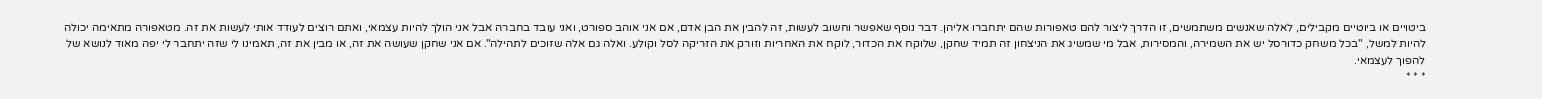ביטויים או ביוטיים מקבילים, לאלה שאנשים משתמשים, זו הדרך ליצור להם טאפורות שהם יתחברו אליהן. דבר נוסף שאפשר וחשוב לעשות, זה להבין את הבן אדם, אם אני אוהב ספורט, ואני עובד בחברה אבל אני הולך להיות עצמאי, ואתם רוצים לעודד אותי לעשות את זה. מטאפורה מתאימה יכולה להיות למשל, "בכל משחק כדורסל יש את השמירה, והמסירות, אבל מי שמשיג את הניצחון זה תמיד שחקן, שלוקח את הכדור, לוקח את האחריות וזורק את הזריקה לסל וקולע. ואלה גם אלה שזוכים לתהילה". אם אני שחקן שעושה את זה, או מבין את זה, תאמינו לי שזה יתחבר לי יפה מאוד לנושא של להפוך לעצמאי.
* * *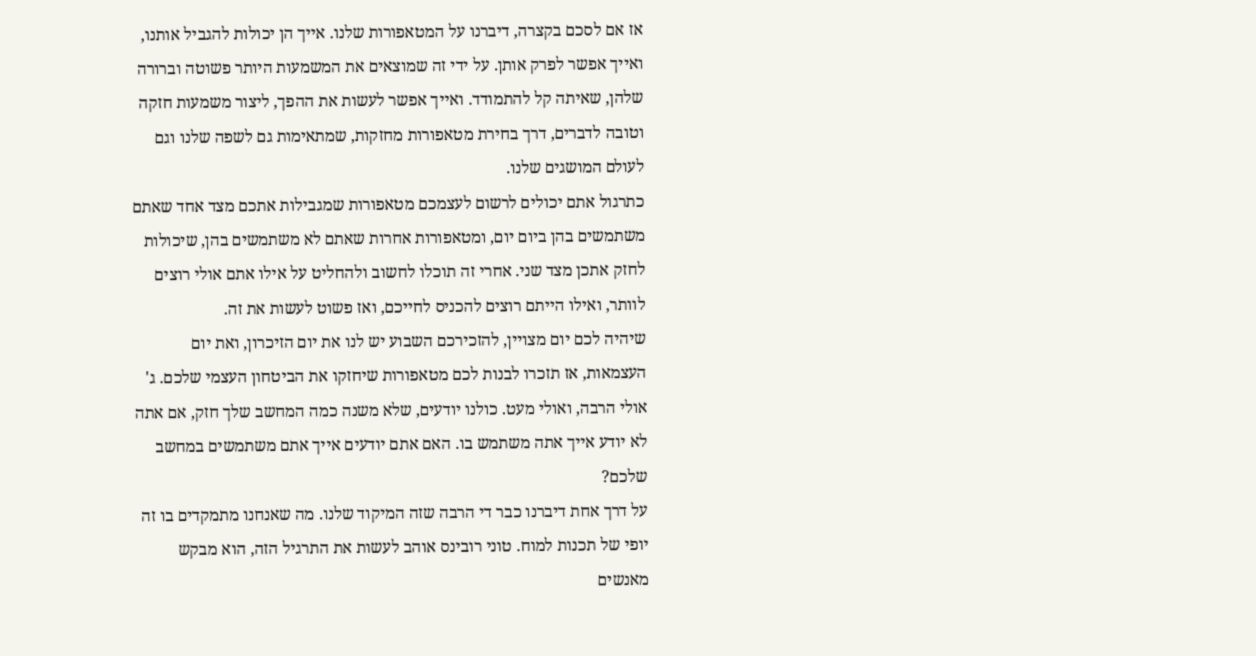אז אם לסכם בקצרה, דיברנו על המטאפורות שלנו. אייך הן יכולות להגביל אותנו, ואייך אפשר לפרק אותן. על ידי זה שמוצאים את המשמעות היותר פשוטה וברורה שלהן, שאיתה קל להתמודד. ואייך אפשר לעשות את ההפך, ליצור משמעות חזקה וטובה לדברים, דרך בחירת מטאפורות מחזקות, שמתאימות גם לשפה שלנו וגם לעולם המושגים שלנו.
כתרגול אתם יכולים לרשום לעצמכם מטאפורות שמגבילות אתכם מצד אחד שאתם משתמשים בהן ביום יום, ומטאפורות אחרות שאתם לא משתמשים בהן, שיכולות לחזק אתכן מצד שני. אחרי זה תוכלו לחשוב ולהחליט על אילו אתם אולי רוצים לוותר, ואילו הייתם רוצים להכניס לחייכם, ואז פשוט לעשות את זה.
שיהיה לכם יום מצויין, להזכירכם השבוע יש לנו את יום הזיכרון, ואת יום העצמאות, אז תזכרו לבנות לכם מטאפורות שיחזקו את הביטחון העצמי שלכם. ג'
אולי הרבה, ואולי מעט. כולנו יודעים, שלא משנה כמה המחשב שלך חזק, אם אתה לא יודע אייך אתה משתמש בו. האם אתם יודעים אייך אתם משתמשים במחשב שלכם?
על דרך אחת דיברנו כבר די הרבה שזה המיקוד שלנו. מה שאנחנו מתמקדים בו זה יופי של תכנות למוח. טוני רובינס אוהב לעשות את התרגיל הזה, הוא מבקש מאנשים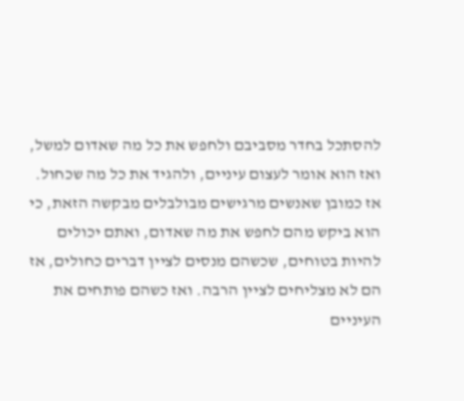להסתכל בחדר מסביבם ולחפש את כל מה שאדום למשל, ואז הוא אומר לעצום עיניים, ולהגיד את כל מה שכחול. אז כמובן שאנשים מרגישים מבולבלים מבקשה הזאת, כי הוא ביקש מהם לחפש את מה שאדום, ואתם יכולים להיות בטוחים, שכשהם מנסים לציין דברים כחולים, אז הם לא מצליחים לציין הרבה. ואז כשהם פותחים את העיניים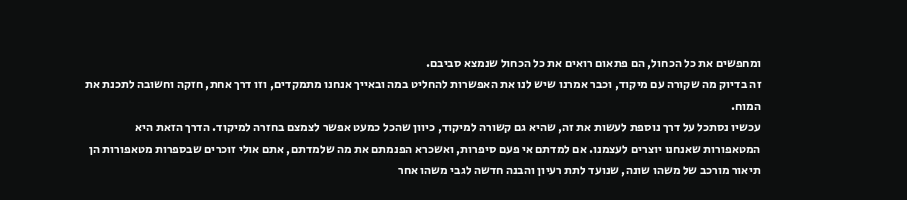ומחפשים את כל הכחול, הם פתאום רואים את כל הכחול שנמצא סביבם.
זה בדיוק מה שקורה עם מיקוד, וכבר אמרנו שיש לנו את האפשרות להחליט במה ובאייך אנחנו מתמקדים, וזו דרך אחת, חזקה וחשובה לתכנת את המוח.
עכשיו נסתכל על דרך נוספת לעשות את זה, שהיא גם קשורה למיקוד, כיוון שהכל כמעט אפשר לצמצם בחזרה למיקוד. הדרך הזאת היא המטאפורות שאנחנו יוצרים לעצמנו. אם למדתם אי פעם סיפרות, ואשכרא הפנמתם את מה שלמדתם, אתם אולי זוכרים שבספרות מטאפורות הן תיאור מורכב של משהו שונה, שנועד לתת רעיון והבנה חדשה לגבי משהו אחר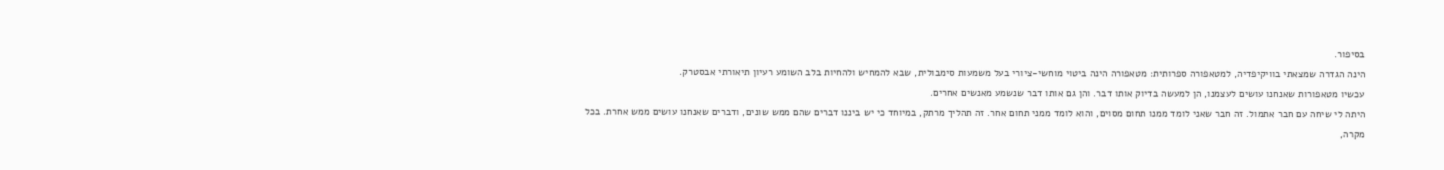בסיפור.
הינה הגדרה שמצאתי בוויקיפדיה, למטאפורה ספרותית: מטאפורה הינה ביטוי מוחשי-ציורי בעל משמעות סימבולית, שבא להמחיש ולהחיות בלב השומע רעיון תיאורתי אבסטרק.
עכשיו מטאפורות שאנחנו עושים לעצמנו, הן למעשה בדיוק אותו דבר. והן גם אותו דבר שנשמע מאנשים אחרים.
היתה לי שיחה עם חבר אתמול. זה חבר שאני לומד ממנו תחום מסוים, והוא לומד ממני תחום אחר. זה תהליך מרתק, במיוחד כי יש ביננו דברים שהם ממש שונים, ודברים שאנחנו עושים ממש אחרת. בכל מקרה,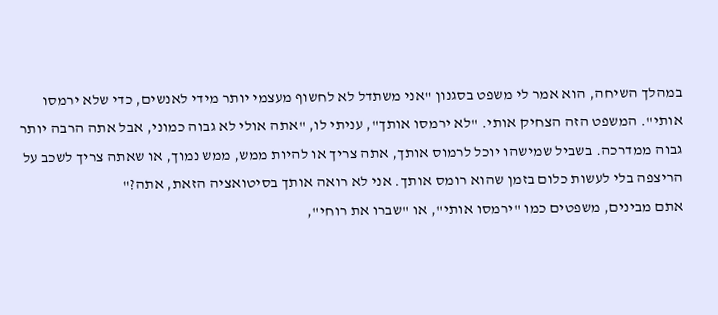במהלך השיחה, הוא אמר לי משפט בסגנון "אני משתדל לא לחשוף מעצמי יותר מידי לאנשים, כדי שלא ירמסו אותי". המשפט הזה הצחיק אותי. "לא ירמסו אותך", עניתי לו, "אתה אולי לא גבוה כמוני, אבל אתה הרבה יותר גבוה ממדרכה. בשביל שמישהו יוכל לרמוס אותך, אתה צריך או להיות ממש, ממש נמוך, או שאתה צריך לשכב על הריצפה בלי לעשות כלום בזמן שהוא רומס אותך. אני לא רואה אותך בסיטואציה הזאת, אתה?"
אתם מבינים, משפטים כמו "ירמסו אותי", או "שברו את רוחי",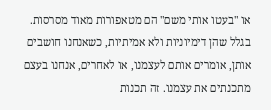או "בעטו אותי משם" הם מטאפורות מאוד מסרסות. בגלל שהן דימיוניות ולא אמיתיות, כשאנחנו חושבים אותן, אומרים אותם לעצמנו, או לאחרים, אנחנו בעצם מתכנתים את עצמנו. זה תכנות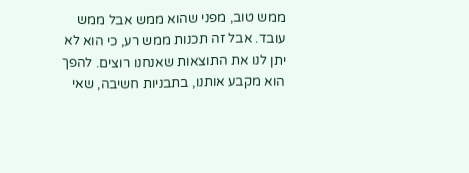ממש טוב, מפני שהוא ממש אבל ממש עובד. אבל זה תכנות ממש רע, כי הוא לא יתן לנו את התוצאות שאנחנו רוצים. להפך הוא מקבע אותנו, בתבניות חשיבה, שאי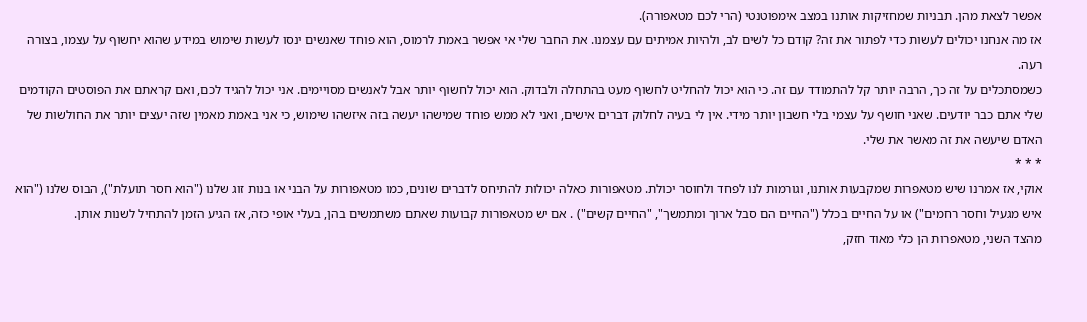אפשר לצאת מהן. תבניות שמחזיקות אותנו במצב אימפוטנטי (הרי לכם מטאפורה).
אז מה אנחנו יכולים לעשות כדי לפתור את זה? קודם כל לשים לב, ולהיות אמיתים עם עצמנו. את החבר שלי אי אפשר באמת לרמוס, הוא פוחד שאנשים ינסו לעשות שימוש במידע שהוא יחשוף על עצמו, בצורה רעה.
כשמסתכלים על זה כך, הרבה יותר קל להתמודד עם זה. כי הוא יכול להחליט לחשוף מעט בהתחלה ולבדוק. הוא יכול לחשוף יותר אבל לאנשים מסויימים. אני יכול להגיד לכם, ואם קראתם את הפוסטים הקודמים שלי אתם כבר יודעים. שאני חושף על עצמי בלי חשבון יותר מידי. אין לי בעיה לחלוק דברים אישים, ואני לא ממש פוחד שמישהו יעשה בזה איזשהו שימוש, כי אני באמת מאמין שזה יעצים יותר את החולשות של האדם שיעשה את זה מאשר את שלי.
* * *
אוקי, אז אמרנו שיש מטאפרות שמקבעות אותנו, וגורמות לנו לפחד ולחוסר יכולת. מטאפורות כאלה יכולות להתיחס לדברים שונים, כמו מטאפורות על הבני או בנות זוג שלנו ("הוא חסר תועלת"), הבוס שלנו ("הוא איש מגעיל וחסר רחמים") או על החיים בכלל ("החיים הם סבל ארוך ומתמשך", "החיים קשים") . אם יש מטאפורות קבועות שאתם משתמשים בהן, בעלי אופי כזה, אז הגיע הזמן להתחיל לשנות אותן.
מהצד השני, מטאפרות הן כלי מאוד חזק,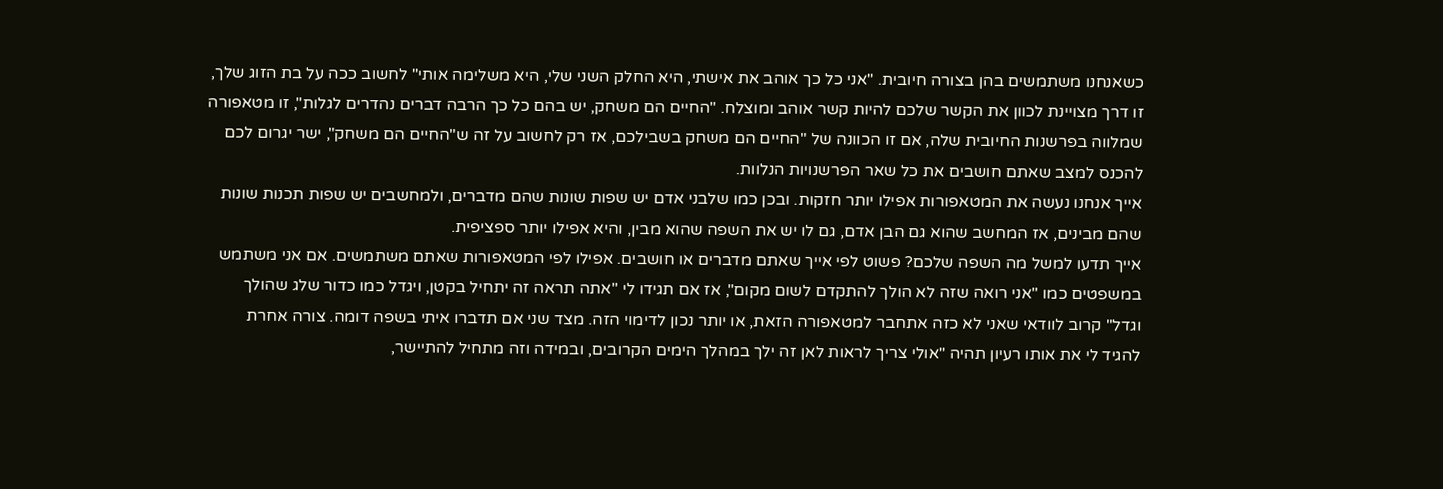כשאנחנו משתמשים בהן בצורה חיובית. "אני כל כך אוהב את אישתי, היא החלק השני שלי, היא משלימה אותי" לחשוב ככה על בת הזוג שלך, זו דרך מצויינת לכוון את הקשר שלכם להיות קשר אוהב ומוצלח. "החיים הם משחק, יש בהם כל כך הרבה דברים נהדרים לגלות", זו מטאפורה שמלווה בפרשנות החיובית שלה, אם זו הכוונה של "החיים הם משחק בשבילכם, אז רק לחשוב על זה ש"החיים הם משחק", ישר יגרום לכם להכנס למצב שאתם חושבים את כל שאר הפרשנויות הנלוות.
אייך אנחנו נעשה את המטאפורות אפילו יותר חזקות. ובכן כמו שלבני אדם יש שפות שונות שהם מדברים, ולמחשבים יש שפות תכנות שונות שהם מבינים, אז המחשב שהוא גם הבן אדם, גם לו יש את השפה שהוא מבין, והיא אפילו יותר ספציפית.
אייך תדעו למשל מה השפה שלכם? פשוט לפי אייך שאתם מדברים או חושבים. אפילו לפי המטאפורות שאתם משתמשים. אם אני משתמש במשפטים כמו "אני רואה שזה לא הולך להתקדם לשום מקום", אז אם תגידו לי "אתה תראה זה יתחיל בקטן, ויגדל כמו כדור שלג שהולך וגדל" קרוב לוודאי שאני לא כזה אתחבר למטאפורה הזאת, או יותר נכון לדימוי הזה. מצד שני אם תדברו איתי בשפה דומה. צורה אחרת להגיד לי את אותו רעיון תהיה "אולי צריך לראות לאן זה ילך במהלך הימים הקרובים, ובמידה וזה מתחיל להתיישר,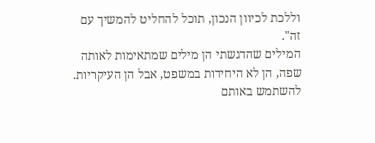וללכת לכיוון הנכון, תוכל להחליט להמשיך עם זה".
המילים שהדגשתי הן מילים שמתאימות לאותה שפה, הן לא היחידות במשפט, אבל הן העיקריות. להשתמש באותם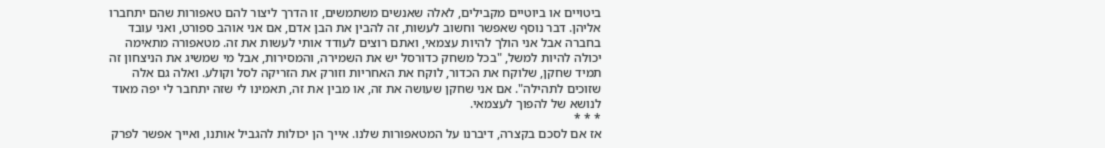ביטויים או ביוטיים מקבילים, לאלה שאנשים משתמשים, זו הדרך ליצור להם טאפורות שהם יתחברו אליהן. דבר נוסף שאפשר וחשוב לעשות, זה להבין את הבן אדם, אם אני אוהב ספורט, ואני עובד בחברה אבל אני הולך להיות עצמאי, ואתם רוצים לעודד אותי לעשות את זה. מטאפורה מתאימה יכולה להיות למשל, "בכל משחק כדורסל יש את השמירה, והמסירות, אבל מי שמשיג את הניצחון זה תמיד שחקן, שלוקח את הכדור, לוקח את האחריות וזורק את הזריקה לסל וקולע. ואלה גם אלה שזוכים לתהילה". אם אני שחקן שעושה את זה, או מבין את זה, תאמינו לי שזה יתחבר לי יפה מאוד לנושא של להפוך לעצמאי.
* * *
אז אם לסכם בקצרה, דיברנו על המטאפורות שלנו. אייך הן יכולות להגביל אותנו, ואייך אפשר לפרק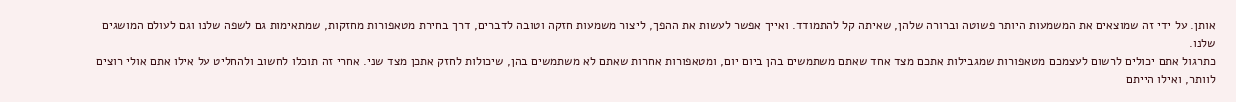אותן. על ידי זה שמוצאים את המשמעות היותר פשוטה וברורה שלהן, שאיתה קל להתמודד. ואייך אפשר לעשות את ההפך, ליצור משמעות חזקה וטובה לדברים, דרך בחירת מטאפורות מחזקות, שמתאימות גם לשפה שלנו וגם לעולם המושגים שלנו.
כתרגול אתם יכולים לרשום לעצמכם מטאפורות שמגבילות אתכם מצד אחד שאתם משתמשים בהן ביום יום, ומטאפורות אחרות שאתם לא משתמשים בהן, שיכולות לחזק אתכן מצד שני. אחרי זה תוכלו לחשוב ולהחליט על אילו אתם אולי רוצים לוותר, ואילו הייתם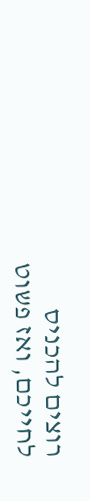רוצים להכניס לחייכם, ואז פשוט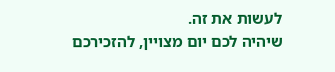לעשות את זה.
שיהיה לכם יום מצויין, להזכירכם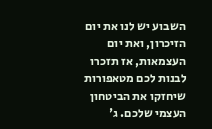השבוע יש לנו את יום הזיכרון, ואת יום העצמאות, אז תזכרו לבנות לכם מטאפורות שיחזקו את הביטחון העצמי שלכם. ג'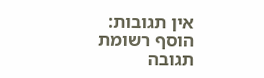אין תגובות:
הוסף רשומת תגובה